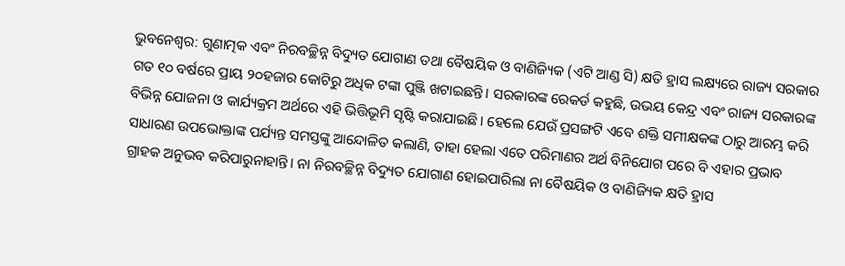ଭୁବନେଶ୍ବର: ଗୁଣାତ୍ମକ ଏବଂ ନିରବଚ୍ଛିନ୍ନ ବିଦ୍ୟୁତ ଯୋଗାଣ ତଥା ବୈଷୟିକ ଓ ବାଣିଜ୍ୟିକ (ଏଟି ଆଣ୍ଡ ସି) କ୍ଷତି ହ୍ରାସ ଲକ୍ଷ୍ୟରେ ରାଜ୍ୟ ସରକାର ଗତ ୧୦ ବର୍ଷରେ ପ୍ରାୟ ୨୦ହଜାର କୋଟିରୁ ଅଧିକ ଟଙ୍କା ପୁଞ୍ଜି ଖଟାଇଛନ୍ତି। ସରକାରଙ୍କ ରେକର୍ଡ କହୁଛି, ଉଭୟ କେନ୍ଦ୍ର ଏବଂ ରାଜ୍ୟ ସରକାରଙ୍କ ବିଭିନ୍ନ ଯୋଜନା ଓ କାର୍ଯ୍ୟକ୍ରମ ଅର୍ଥରେ ଏହି ଭିତ୍ତିଭୂମି ସୃଷ୍ଟି କରାଯାଇଛି। ହେଲେ ଯେଉଁ ପ୍ରସଙ୍ଗଟି ଏବେ ଶକ୍ତି ସମୀକ୍ଷକଙ୍କ ଠାରୁ ଆରମ୍ଭ କରି ସାଧାରଣ ଉପଭୋକ୍ତାଙ୍କ ପର୍ଯ୍ୟନ୍ତ ସମସ୍ତଙ୍କୁ ଆନ୍ଦୋଳିତ କଲାଣି, ତାହା ହେଲା ଏତେ ପରିମାଣର ଅର୍ଥ ବିନିଯୋଗ ପରେ ବି ଏହାର ପ୍ରଭାବ ଗ୍ରାହକ ଅନୁଭବ କରିପାରୁନାହାନ୍ତି। ନା ନିରବଚ୍ଛିନ୍ନ ବିଦ୍ୟୁତ ଯୋଗାଣ ହୋଇପାରିଲା ନା ବୈଷୟିକ ଓ ବାଣିଜ୍ୟିକ କ୍ଷତି ହ୍ରାସ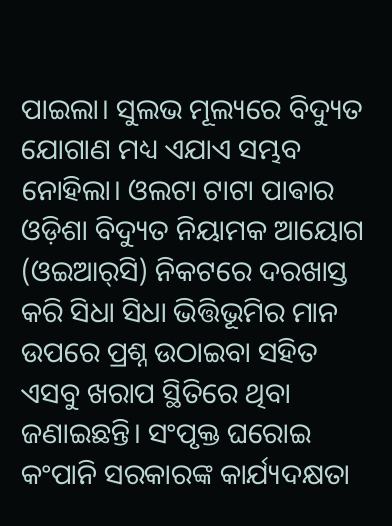ପାଇଲା। ସୁଲଭ ମୂଲ୍ୟରେ ବିଦ୍ୟୁତ ଯୋଗାଣ ମଧ୍ୟ ଏଯାଏ ସମ୍ଭବ ନୋହିଲା। ଓଲଟା ଟାଟା ପାଵାର ଓଡ଼ିଶା ବିଦ୍ୟୁତ ନିୟାମକ ଆୟୋଗ (ଓଇଆର୍‌ସି) ନିକଟରେ ଦରଖାସ୍ତ କରି ସିଧା ସିଧା ଭିତ୍ତିଭୂମିର ମାନ ଉପରେ ପ୍ରଶ୍ନ ଉଠାଇବା ସହିତ ଏସବୁ ଖରାପ ସ୍ଥିତିରେ ଥିବା ଜଣାଇଛନ୍ତି। ସଂପୃକ୍ତ ଘରୋଇ କଂପାନି ସରକାରଙ୍କ କାର୍ଯ୍ୟଦକ୍ଷତା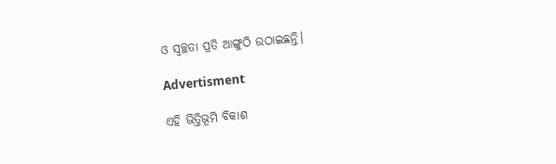ଓ ସ୍ବଚ୍ଛତା ପ୍ରତି ଆଙ୍ଗୁଠି ଉଠାଇଛନ୍ତି।

Advertisment

ଏହି ଭିତ୍ତିଭୂମି ବିକାଶ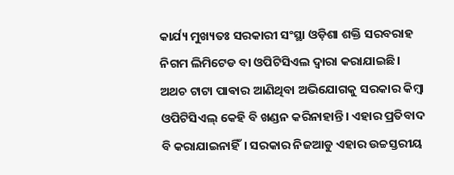କାର୍ଯ୍ୟ ମୁଖ୍ୟତଃ ସରକାରୀ ସଂସ୍ଥା ଓଡ଼ିଶା ଶକ୍ତି ସରବରାହ ନିଗମ ଲିମିଟେଡ ବା ଓପିଟିସିଏଲ ଦ୍ବାରା କରାଯାଇଛି। ଅଥଚ ଟାଟା ପାଵାର ଆଣିଥିବା ଅଭିଯୋଗକୁ ସରକାର କିମ୍ବା ଓପିଟିସିଏଲ୍‌ କେହି ବି ଖଣ୍ଡନ କରିନାହାନ୍ତି। ଏହାର ପ୍ରତିବାଦ ବି କରାଯାଇନାହିଁ। ସରକାର ନିଜଆଡୁ ଏହାର ଉଚ୍ଚସ୍ତରୀୟ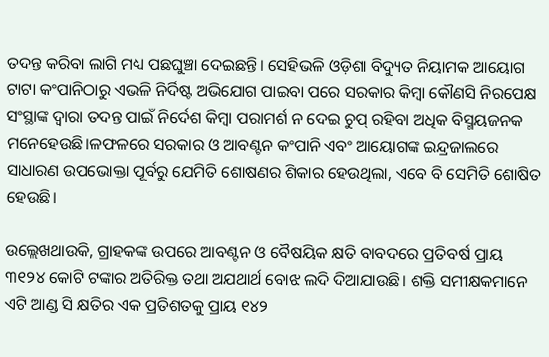ତଦନ୍ତ କରିବା ଲାଗି ମଧ୍ୟ ପଛଘୁଞ୍ଚା ଦେଇଛନ୍ତି। ସେହିଭଳି ଓଡ଼ିଶା ବିଦ୍ୟୁତ ନିୟାମକ ଆୟୋଗ ଟାଟା କଂପାନିଠାରୁ ଏଭଳି ନିର୍ଦିଷ୍ଟ ଅଭିଯୋଗ ପାଇବା ପରେ ସରକାର କିମ୍ବା କୌଣସି ନିରପେକ୍ଷ ସଂସ୍ଥାଙ୍କ ଦ୍ବାରା ତଦନ୍ତ ପାଇଁ ନିର୍ଦେଶ କିମ୍ବା ପରାମର୍ଶ ନ ଦେଇ ଚୁପ୍ ରହିବା ଅଧିକ ବିସ୍ମୟଜନକ ମନେହେଉଛି।ଳଫଳରେ ସରକାର ଓ ଆବଣ୍ଟନ କଂପାନି ଏବଂ ଆୟୋଗଙ୍କ ଇନ୍ଦ୍ରଜାଲରେ ସାଧାରଣ ଉପଭୋକ୍ତା ପୂର୍ବରୁ ଯେମିତି ଶୋଷଣର ଶିକାର ହେଉଥିଲା, ଏବେ ବି ସେମିତି ଶୋଷିତ ହେଉଛି।

ଉଲ୍ଲେଖଥାଉକି, ଗ୍ରାହକଙ୍କ ଉପରେ ଆବଣ୍ଟନ ଓ ବୈଷୟିକ କ୍ଷତି ବାବଦରେ ପ୍ରତିବର୍ଷ ପ୍ରାୟ ୩୧୨୪ କୋଟି ଟଙ୍କାର ଅତିରିକ୍ତ ତଥା ଅଯଥାର୍ଥ ବୋଝ ଲଦି ଦିଆଯାଉଛି। ଶକ୍ତି ସମୀକ୍ଷକମାନେ ଏଟି ଆଣ୍ଡ ସି କ୍ଷତିର ଏକ ପ୍ରତିଶତକୁ ପ୍ରାୟ ୧୪୨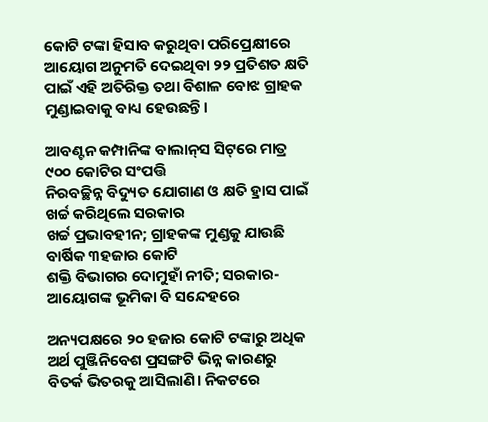କୋଟି ଟଙ୍କା ହିସାବ କରୁଥିବା ପରିପ୍ରେକ୍ଷୀରେ ଆୟୋଗ ଅନୁମତି ଦେଇଥିବା ୨୨ ପ୍ରତିଶତ କ୍ଷତି ପାଇଁ ଏହି ଅତିରିକ୍ତ ତଥା ବିଶାଳ ବୋଝ ଗ୍ରାହକ ମୁଣ୍ଡାଇବାକୁ ବାଧ୍ୟ ହେଉଛନ୍ତି।

ଆବଣ୍ଟନ କମ୍ପାନିଙ୍କ ବାଲାନ୍‌ସ ସିଟ୍‌ରେ ମାତ୍ର ୯୦୦ କୋଟିର ସଂପତ୍ତି
ନିରବଚ୍ଛିନ୍ନ ବିଦ୍ୟୁତ ଯୋଗାଣ ଓ କ୍ଷତି ହ୍ରାସ ପାଇଁ ଖର୍ଚ୍ଚ କରିଥିଲେ ସରକାର
ଖର୍ଚ୍ଚ ପ୍ରଭାବହୀନ; ଗ୍ରାହକଙ୍କ ମୁଣ୍ଡକୁ ଯାଉଛି ବାର୍ଷିକ ୩ହଜାର କୋଟି
ଶକ୍ତି ବିଭାଗର ଦୋମୁହାଁ ନୀତି; ସରକାର-ଆୟୋଗଙ୍କ ଭୂମିକା ବି ସନ୍ଦେହରେ

ଅନ୍ୟପକ୍ଷରେ ୨୦ ହଜାର କୋଟି ଟଙ୍କାରୁ ଅଧିକ ଅର୍ଥ ପୁଞ୍ଜିନିବେଶ ପ୍ରସଙ୍ଗଟି ଭିନ୍ନ କାରଣରୁ ବିତର୍କ ଭିତରକୁ ଆସିଲାଣି। ନିକଟରେ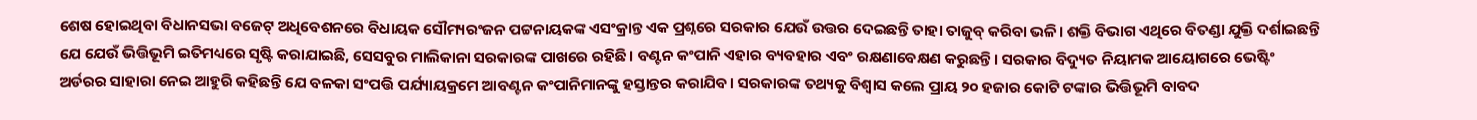ଶେଷ ହୋଇଥିବା ବିଧାନସଭା ବଜେଟ୍‌ ଅଧିବେଶନରେ ବିଧାୟକ ସୌମ୍ୟରଂଜନ ପଟ୍ଟନାୟକଙ୍କ ଏସଂକ୍ରାନ୍ତ ଏକ ପ୍ରଶ୍ନରେ ସରକାର ଯେଉଁ ଉତ୍ତର ଦେଇଛନ୍ତି ତାହା ତାଜୁବ୍ କରିବା ଭଳି। ଶକ୍ତି ବିଭାଗ ଏଥିରେ ବିତଣ୍ଡା ଯୁକ୍ତି ଦର୍ଶାଇଛନ୍ତି ଯେ ଯେଉଁ ଭିତ୍ତିଭୂମି ଇତିମଧ୍ୟରେ ସୃଷ୍ଟି କରାଯାଇଛି, ସେସବୁର ମାଲିକାନା ସରକାରଙ୍କ ପାଖରେ ରହିଛି। ବଣ୍ଟନ କଂପାନି ଏହାର ବ୍ୟବହାର ଏବଂ ରକ୍ଷଣାବେକ୍ଷଣ କରୁଛନ୍ତି। ସରକାର ବିଦ୍ୟୁତ ନିୟାମକ ଆୟୋଗରେ ଭେଷ୍ଟିଂ ଅର୍ଡରର ସାହାରା ନେଇ ଆହୁରି କହିଛନ୍ତି ଯେ ବଳକା ସଂପତ୍ତି ପର୍ଯ୍ୟାୟକ୍ରମେ ଆବଣ୍ଟନ କଂପାନିମାନଙ୍କୁ ହସ୍ତାନ୍ତର କରାଯିବ। ସରକାରଙ୍କ ତଥ୍ୟକୁ ବିଶ୍ବାସ କଲେ ପ୍ରାୟ ୨୦ ହଜାର କୋଟି ଟଙ୍କାର ଭିତ୍ତିଭୂମି ବାବଦ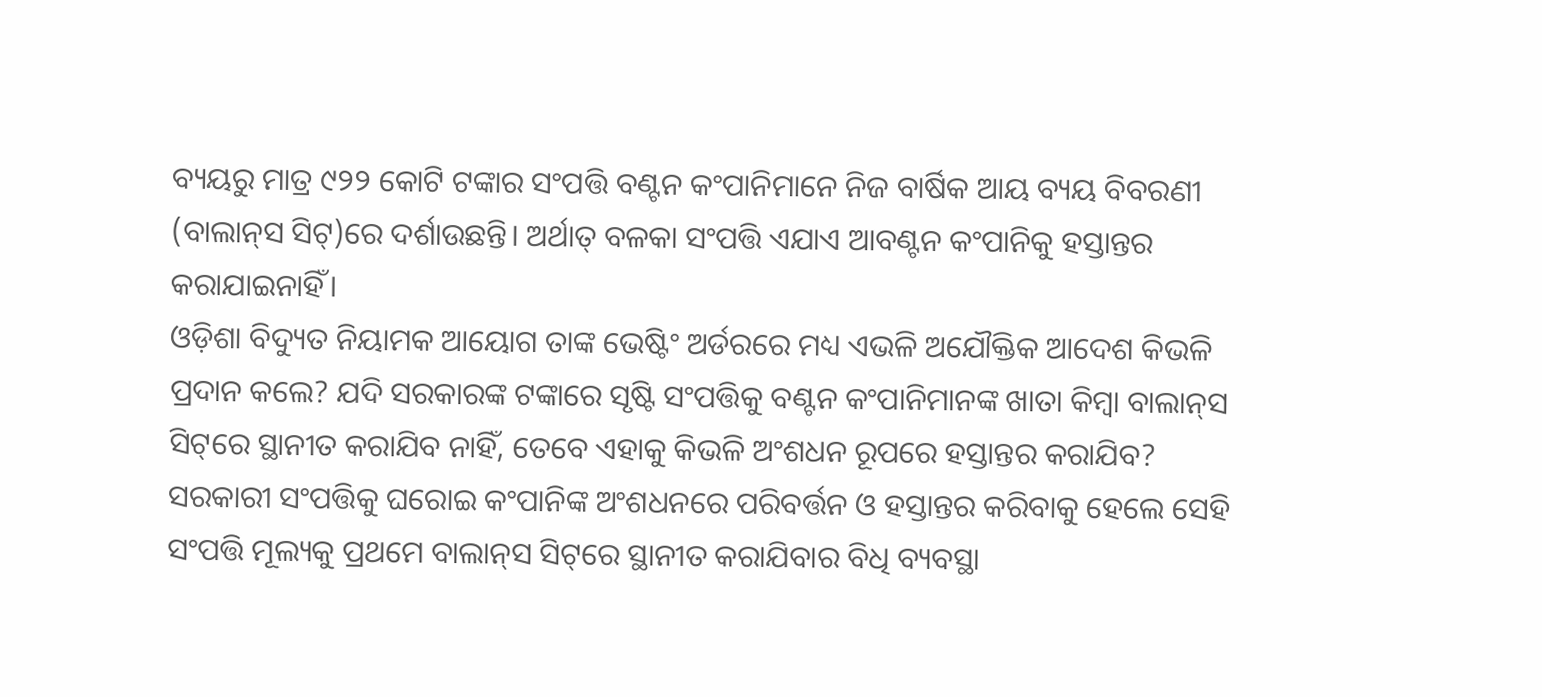ବ୍ୟୟରୁ ମାତ୍ର ୯୨୨ କୋଟି ଟଙ୍କାର ସଂପତ୍ତି ବଣ୍ଟନ କଂପାନିମାନେ ନିଜ ବାର୍ଷିକ ଆୟ ବ୍ୟୟ ବିବରଣୀ (ବାଲାନ୍‌ସ ସିଟ୍‌)ରେ ଦର୍ଶାଉଛନ୍ତି। ଅର୍ଥାତ୍ ବଳକା ସଂପତ୍ତି ଏଯାଏ ଆବଣ୍ଟନ କଂପାନିକୁ ହସ୍ତାନ୍ତର କରାଯାଇନାହିଁ।
ଓଡ଼ିଶା ବିଦ୍ୟୁତ ନିୟାମକ ଆୟୋଗ ତାଙ୍କ ଭେଷ୍ଟିଂ ଅର୍ଡରରେ ମଧ୍ୟ ଏଭଳି ଅଯୌକ୍ତିକ ଆଦେଶ କିଭଳି ପ୍ରଦାନ କଲେ? ଯଦି ସରକାରଙ୍କ ଟଙ୍କାରେ ସୃଷ୍ଟି ସଂପତ୍ତିକୁ ବଣ୍ଟନ କଂପାନିମାନଙ୍କ ଖାତା କିମ୍ବା ବାଲାନ୍‌ସ ସିଟ୍‌ରେ ସ୍ଥାନୀତ କରାଯିବ ନାହିଁ, ତେବେ ଏହାକୁ କିଭଳି ଅଂଶଧନ ରୂପରେ ହସ୍ତାନ୍ତର କରାଯିବ? ସରକାରୀ ସଂପତ୍ତିକୁ ଘରୋଇ କଂପାନିଙ୍କ ଅଂଶଧନରେ ପରିବର୍ତ୍ତନ ଓ ହସ୍ତାନ୍ତର କରିବାକୁ ହେଲେ ସେହି ସଂପତ୍ତି ମୂଲ୍ୟକୁ ପ୍ରଥମେ ବାଲାନ୍‌ସ ସିଟ୍‌ରେ ସ୍ଥାନୀତ କରାଯିବାର ବିଧି ବ୍ୟବସ୍ଥା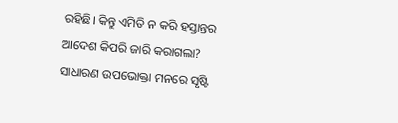ରହିଛି। କିନ୍ତୁ ଏମିତି ନ କରି ହସ୍ତାନ୍ତର ଆଦେଶ କିପରି ଜାରି କରାଗଲା? ସାଧାରଣ ଉପଭୋକ୍ତା ମନରେ ସୃଷ୍ଟି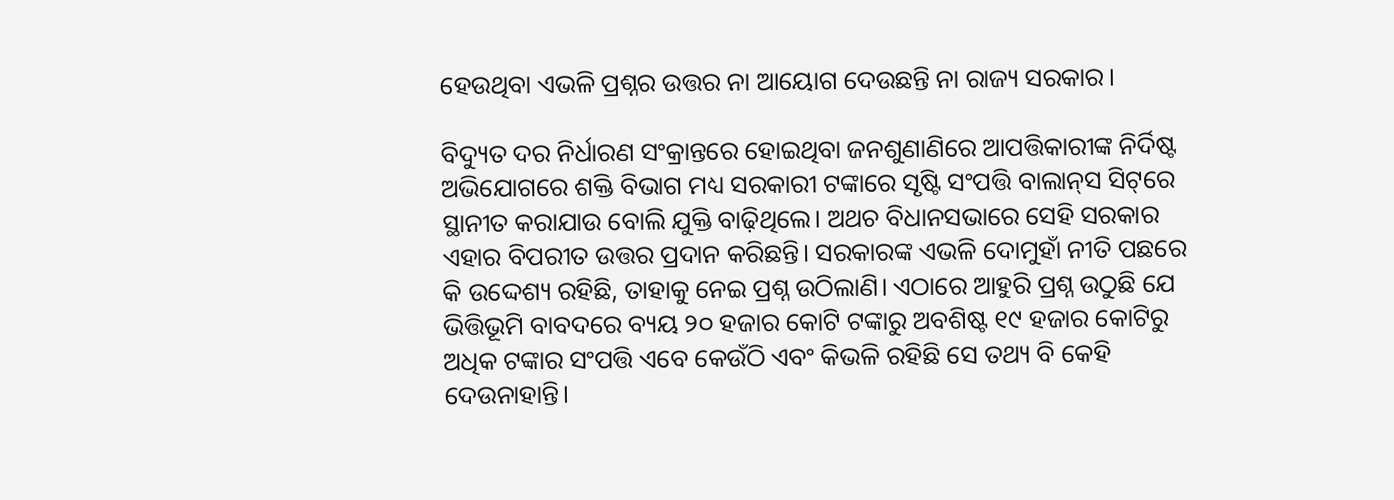ହେଉଥିବା ଏଭଳି ପ୍ରଶ୍ନର ଉତ୍ତର ନା ଆୟୋଗ ଦେଉଛନ୍ତି ନା ରାଜ୍ୟ ସରକାର।

ବିଦ୍ୟୁତ ଦର ନିର୍ଧାରଣ ସଂକ୍ରାନ୍ତରେ ହୋଇଥିବା ଜନଶୁଣାଣିରେ ଆପତ୍ତିକାରୀଙ୍କ ନିର୍ଦିଷ୍ଟ ଅଭିଯୋଗରେ ଶକ୍ତି ବିଭାଗ ମଧ୍ୟ ସରକାରୀ ଟଙ୍କାରେ ସୃଷ୍ଟି ସଂପତ୍ତି ବାଲାନ୍‌ସ ସିଟ୍‌ରେ ସ୍ଥାନୀତ କରାଯାଉ ବୋଲି ଯୁକ୍ତି ବାଢ଼ିଥିଲେ। ଅଥଚ ବିଧାନସଭାରେ ସେହି ସରକାର ଏହାର ବିପରୀତ ଉତ୍ତର ପ୍ରଦାନ କରିଛନ୍ତି। ସରକାରଙ୍କ ଏଭଳି ଦୋମୁହାଁ ନୀତି ପଛରେ କି ଉଦ୍ଦେଶ୍ୟ ରହିଛି, ତାହାକୁ ନେଇ ପ୍ରଶ୍ନ ଉଠିଲାଣି। ଏଠାରେ ଆହୁରି ପ୍ରଶ୍ନ ଉଠୁଛି ଯେ ଭିତ୍ତିଭୂମି ବାବଦରେ ବ୍ୟୟ ୨୦ ହଜାର କୋଟି ଟଙ୍କାରୁ ଅବଶିଷ୍ଟ ୧୯ ହଜାର କୋଟିରୁ ଅଧିକ ଟଙ୍କାର ସଂପତ୍ତି ଏବେ କେଉଁଠି ଏବଂ କିଭଳି ରହିଛି ସେ ତଥ୍ୟ ବି କେହି ଦେଉନାହାନ୍ତି।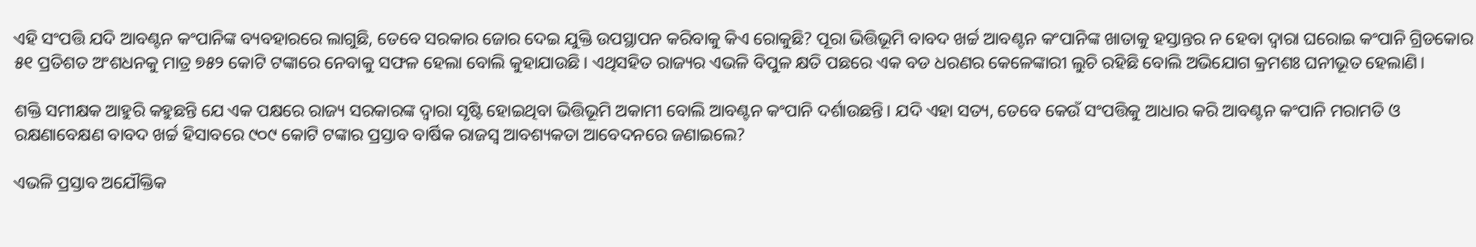ଏହି ସଂପତ୍ତି ଯଦି ଆବଣ୍ଟନ କଂପାନିଙ୍କ ବ୍ୟବହାରରେ ଲାଗୁଛି, ତେବେ ସରକାର ଜୋର ଦେଇ ଯୁକ୍ତି ଉପସ୍ଥାପନ କରିବାକୁ କିଏ ରୋକୁଛି? ପୂରା ଭିତ୍ତିଭୂମି ବାବଦ ଖର୍ଚ୍ଚ ଆବଣ୍ଟନ କଂପାନିଙ୍କ ଖାତାକୁ ହସ୍ତାନ୍ତର ନ ହେବା ଦ୍ବାରା ଘରୋଇ କଂପାନି ଗ୍ରିଡକୋର ୫୧ ପ୍ରତିଶତ ଅଂଶଧନକୁ ମାତ୍ର ୭୫୨ କୋଟି ଟଙ୍କାରେ ନେବାକୁ ସଫଳ ହେଲା ବୋଲି କୁହାଯାଉଛି। ଏଥିସହିତ ରାଜ୍ୟର ଏଭଳି ବିପୁଳ କ୍ଷତି ପଛରେ ଏକ ବଡ ଧରଣର କେଳେଙ୍କାରୀ ଲୁଚି ରହିଛି ବୋଲି ଅଭିଯୋଗ କ୍ରମଶଃ ଘନୀଭୂତ ହେଲାଣି।

ଶକ୍ତି ସମୀକ୍ଷକ ଆହୁରି କହୁଛନ୍ତି ଯେ ଏକ ପକ୍ଷରେ ରାଜ୍ୟ ସରକାରଙ୍କ ଦ୍ବାରା ସୃଷ୍ଟି ହୋଇଥିବା ଭିତ୍ତିଭୂମି ଅକାମୀ ବୋଲି ଆବଣ୍ଟନ କଂପାନି ଦର୍ଶାଉଛନ୍ତି। ଯଦି ଏହା ସତ୍ୟ, ତେବେ କେଉଁ ସଂପତ୍ତିକୁ ଆଧାର କରି ଆବଣ୍ଟନ କଂପାନି ମରାମତି ଓ ରକ୍ଷଣାବେକ୍ଷଣ ବାବଦ ଖର୍ଚ୍ଚ ହିସାବରେ ୯୦୯ କୋଟି ଟଙ୍କାର ପ୍ରସ୍ତାବ ବାର୍ଷିକ ରାଜସ୍ବ ଆବଶ୍ୟକତା ଆବେଦନରେ ଜଣାଇଲେ?

ଏଭଳି ପ୍ରସ୍ତାବ ଅଯୌକ୍ତିକ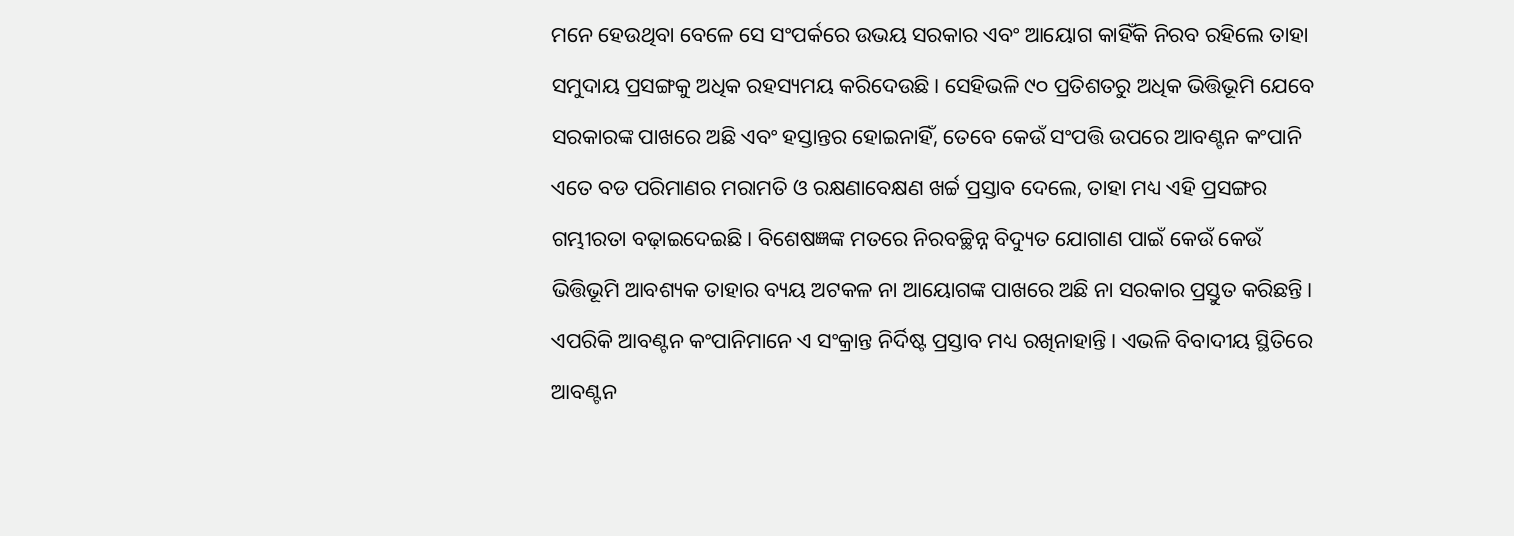ମନେ ହେଉଥିବା ବେଳେ ସେ ସଂପର୍କରେ ଉଭୟ ସରକାର ଏବଂ ଆୟୋଗ କାହିଁକି ନିରବ ରହିଲେ ତାହା ସମୁଦାୟ ପ୍ରସଙ୍ଗକୁ ଅଧିକ ରହସ୍ୟମୟ କରିଦେଉଛି। ସେହିଭଳି ୯୦ ପ୍ରତିଶତରୁ ଅଧିକ ଭିତ୍ତିଭୂମି ଯେବେ ସରକାରଙ୍କ ପାଖରେ ଅଛି ଏବଂ ହସ୍ତାନ୍ତର ହୋଇନାହିଁ, ତେବେ କେଉଁ ସଂପତ୍ତି ଉପରେ ଆବଣ୍ଟନ କଂପାନି ଏତେ ବଡ ପରିମାଣର ମରାମତି ଓ ରକ୍ଷଣାବେକ୍ଷଣ ଖର୍ଚ୍ଚ ପ୍ରସ୍ତାବ ଦେଲେ, ତାହା ମଧ୍ୟ ଏହି ପ୍ରସଙ୍ଗର ଗମ୍ଭୀରତା ବଢ଼ାଇଦେଇଛି। ବିଶେଷଜ୍ଞଙ୍କ ମତରେ ନିରବଚ୍ଛିନ୍ନ ବିଦ୍ୟୁତ ଯୋଗାଣ ପାଇଁ କେଉଁ କେଉଁ ଭିତ୍ତିଭୂମି ଆବଶ୍ୟକ ତାହାର ବ୍ୟୟ ଅଟକଳ ନା ଆୟୋଗଙ୍କ ପାଖରେ ଅଛି ନା ସରକାର ପ୍ରସ୍ତୁତ କରିଛନ୍ତି। ଏପରିକି ଆବଣ୍ଟନ କଂପାନିମାନେ ଏ ସଂକ୍ରାନ୍ତ ନିର୍ଦିଷ୍ଟ ପ୍ରସ୍ତାବ ମଧ୍ୟ ରଖିନାହାନ୍ତି। ଏଭଳି ବିବାଦୀୟ ସ୍ଥିତିରେ ଆବଣ୍ଟନ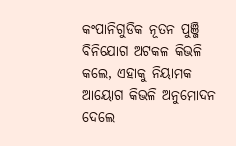କଂପାନିଗୁଡିକ ନୂତନ ପୁଞ୍ଜି ବିନିଯୋଗ ଅଟକଳ କିଭଳି କଲେ, ଏହାକୁ ନିୟାମକ ଆୟୋଗ କିଭଳି ଅନୁମୋଦନ ଦେଲେ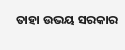ତାହା ଉଭୟ ସରକାର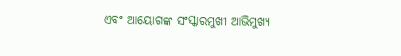ଏବଂ ଆୟୋଗଙ୍କ ସଂସ୍କାରମୁଖୀ ଆଭିମୁଖ୍ୟ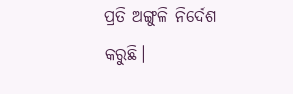ପ୍ରତି ଅଙ୍ଗୁଳି ନିର୍ଦେଶ କରୁଛି।